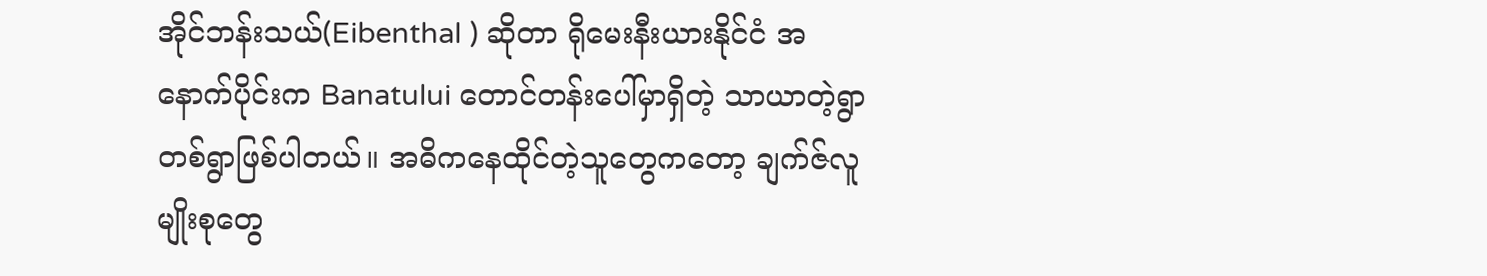အိုင်ဘန်းသယ်(Eibenthal ) ဆိုတာ ရိုမေးနီးယားနိုင်ငံ အနောက်ပိုင်းက Banatului တောင်တန်းပေါ်မှာရှိတဲ့ သာယာတဲ့ရွာတစ်ရွာဖြစ်ပါတယ်။ အဓိကနေထိုင်တဲ့သူတွေကတော့ ချက်ဇ်လူမျိုးစုတွေ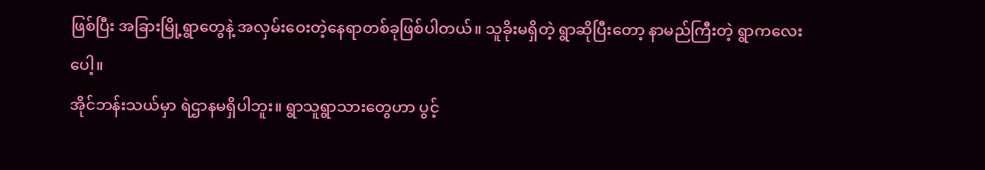ဖြစ်ပြီး အခြားမြို့ရွာတွေနဲ့ အလှမ်းဝေးတဲ့နေရာတစ်ခုဖြစ်ပါတယ်။ သူခိုးမရှိတဲ့ ရွာဆိုပြီးတော့ နာမည်ကြီးတဲ့ ရွာကလေးပေါ့။
အိုင်ဘန်းသယ်မှာ ရဲဌာနမရှိပါဘူး။ ရွာသူရွာသားတွေဟာ ပွင့်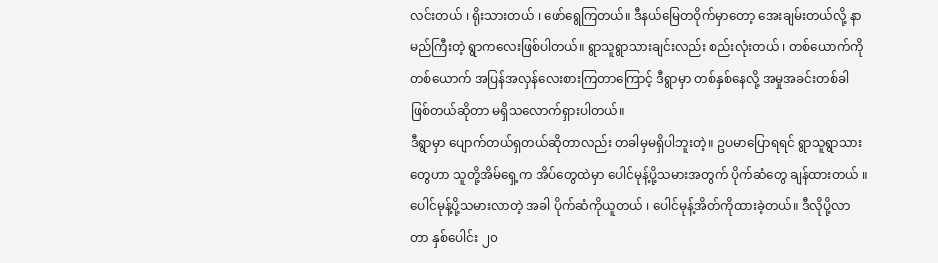လင်းတယ် ၊ ရိုးသားတယ် ၊ ဖော်ရွေကြတယ်။ ဒီနယ်မြေတဝိုက်မှာတော့ အေးချမ်းတယ်လို့ နာမည်ကြီးတဲ့ ရွာကလေးဖြစ်ပါတယ်။ ရွာသူရွာသားချင်းလည်း စည်းလုံးတယ် ၊ တစ်ယောက်ကို တစ်ယောက် အပြန်အလှန်လေးစားကြတာကြောင့် ဒီရွာမှာ တစ်နှစ်နေလို့ အမှုအခင်းတစ်ခါဖြစ်တယ်ဆိုတာ မရှိသလောက်ရှားပါတယ်။
ဒီရွာမှာ ပျောက်တယ်ရှတယ်ဆိုတာလည်း တခါမှမရှိပါဘူးတဲ့။ ဥပမာပြောရရင် ရွာသူရွာသားတွေဟာ သူတို့အိမ်ရှေ့က အိပ်တွေထဲမှာ ပေါင်မုန့်ပို့သမားအတွက် ပိုက်ဆံတွေ ချန်ထားတယ် ။ ပေါင်မုန့်ပို့သမားလာတဲ့ အခါ ပိုက်ဆံကိုယူတယ် ၊ ပေါင်မုန့်အိတ်ကိုထားခဲ့တယ်။ ဒီလိုပို့လာတာ နှစ်ပေါင်း ၂၀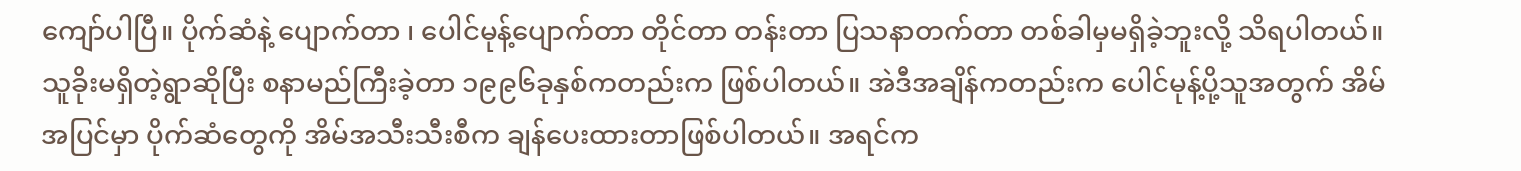ကျော်ပါပြီ။ ပိုက်ဆံနဲ့ ပျောက်တာ ၊ ပေါင်မုန့်ပျောက်တာ တိုင်တာ တန်းတာ ပြသနာတက်တာ တစ်ခါမှမရှိခဲ့ဘူးလို့ သိရပါတယ်။
သူခိုးမရှိတဲ့ရွာဆိုပြီး စနာမည်ကြီးခဲ့တာ ၁၉၉၆ခုနှစ်ကတည်းက ဖြစ်ပါတယ်။ အဲဒီအချိန်ကတည်းက ပေါင်မုန့်ပို့သူအတွက် အိမ်အပြင်မှာ ပိုက်ဆံတွေကို အိမ်အသီးသီးစီက ချန်ပေးထားတာဖြစ်ပါတယ်။ အရင်က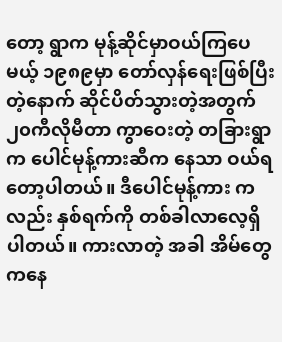တော့ ရွာက မုန့်ဆိုင်မှာဝယ်ကြပေမယ့် ၁၉၈၉မှာ တော်လှန်ရေးဖြစ်ပြီးတဲ့နောက် ဆိုင်ပိတ်သွားတဲ့အတွက် ၂၀ကီလိုမီတာ ကွာဝေးတဲ့ တခြားရွာက ပေါင်မုန့်ကားဆီက နေသာ ဝယ်ရတော့ပါတယ်။ ဒီပေါင်မုန့်ကား ကလည်း နှစ်ရက်ကို တစ်ခါလာလေ့ရှိပါတယ်။ ကားလာတဲ့ အခါ အိမ်တွေကနေ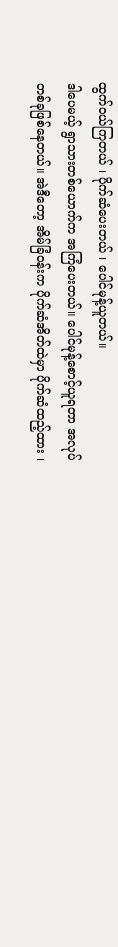ထွက်ဝယ်ကြတယ် ၊ ပိုက်ဆံပေးတယ် ၊ ပေါင်မုန့်ယူတယ်။
ဒါပေမယ့် ရွာသားတစ်ယောက်က အကြံပေးတယ်။ ပေါင်မုန့်စောင့်ယူရတာ အလုပ်တစ်ခုဖြစ်နေတယ်။ အဲဒီတော့ အိမ်ခြံဝန်းက ပိုက်ဆံအိတ်ထဲမှာ ပိုက်ဆံထည့်ထား ၊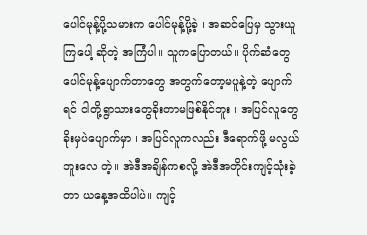ပေါင်မုန့်ပို့သမားက ပေါင်မုန့်ပို့ခဲ့ ၊ အဆင်ပြေမှ သွားယူကြပေါ့ ဆိုတဲ့ အကြံပါ။ သူကပြောတယ်။ ပိုက်ဆံတွေပေါင်မုန့်ပျောက်တာတွေ အတွက်တော့မပူနဲ့တဲ့ ပျောက်ရင် ငါတို့ရွာသားတွေခိုးတာမဖြစ်နိုင်ဘူး ၊ အပြင်လူတွေခိုးမှပဲပျောက်မှာ ၊ အပြင်လူကလည်း ဒီရောက်ဖို့ မလွယ်ဘူးလေ တဲ့။ အဲဒီအချိန်ကစလို့ အဲဒီအတိုင်းကျင့်သုံးခဲ့တာ ယနေ့အထိပါပဲ။ ကျင့်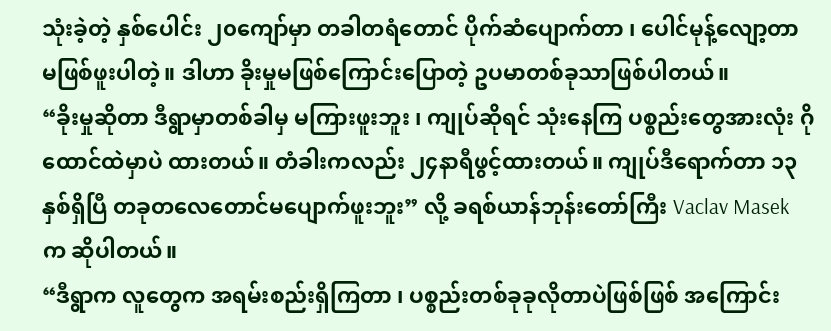သုံးခဲ့တဲ့ နှစ်ပေါင်း ၂၀ကျော်မှာ တခါတရံတောင် ပိုက်ဆံပျောက်တာ ၊ ပေါင်မုန့်လျော့တာ မဖြစ်ဖူးပါတဲ့။ ဒါဟာ ခိုးမှုမဖြစ်ကြောင်းပြောတဲ့ ဥပမာတစ်ခုသာဖြစ်ပါတယ်။
“ခိုးမှုဆိုတာ ဒီရွာမှာတစ်ခါမှ မကြားဖူးဘူး ၊ ကျုပ်ဆိုရင် သုံးနေကြ ပစ္စည်းတွေအားလုံး ဂိုထောင်ထဲမှာပဲ ထားတယ်။ တံခါးကလည်း ၂၄နာရီဖွင့်ထားတယ်။ ကျုပ်ဒီရောက်တာ ၁၃နှစ်ရှိပြီ တခုတလေတောင်မပျောက်ဖူးဘူး” လို့ ခရစ်ယာန်ဘုန်းတော်ကြီး Vaclav Masek က ဆိုပါတယ်။
“ဒီရွာက လူတွေက အရမ်းစည်းရှိကြတာ ၊ ပစ္စည်းတစ်ခုခုလိုတာပဲဖြစ်ဖြစ် အကြောင်း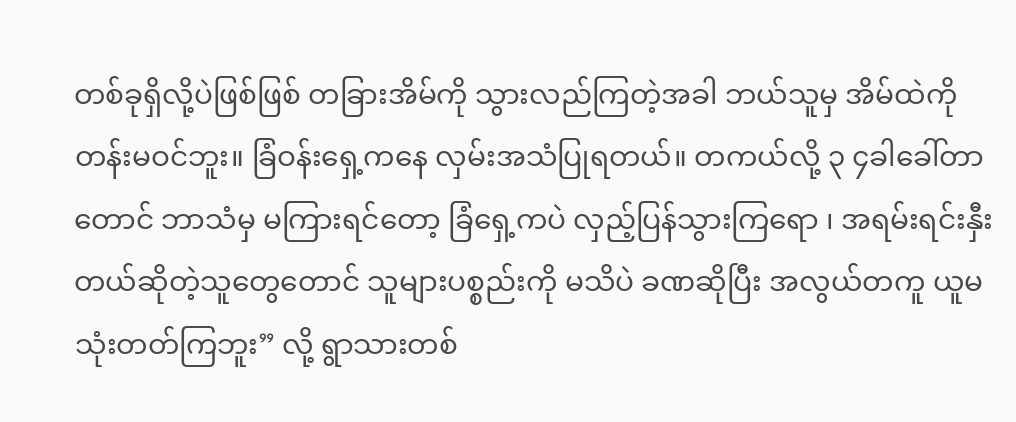တစ်ခုရှိလို့ပဲဖြစ်ဖြစ် တခြားအိမ်ကို သွားလည်ကြတဲ့အခါ ဘယ်သူမှ အိမ်ထဲကို တန်းမဝင်ဘူး။ ခြံဝန်းရှေ့ကနေ လှမ်းအသံပြုရတယ်။ တကယ်လို့ ၃ ၄ခါခေါ်တာတောင် ဘာသံမှ မကြားရင်တော့ ခြံရှေ့ကပဲ လှည့်ပြန်သွားကြရော ၊ အရမ်းရင်းနှီးတယ်ဆိုတဲ့သူတွေတောင် သူများပစ္စည်းကို မသိပဲ ခဏဆိုပြီး အလွယ်တကူ ယူမသုံးတတ်ကြဘူး” လို့ ရွာသားတစ်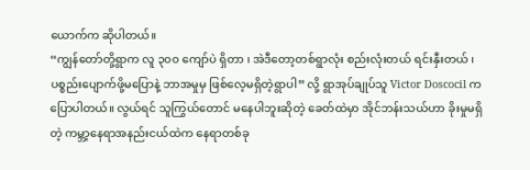ယောက်က ဆိုပါတယ်။
“ကျွန်တော်တို့ရွာက လူ ၃၀၀ ကျော်ပဲ ရှိတာ ၊ အဲဒီတော့တစ်ရွာလုံး စည်းလုံးတယ် ရင်းနှီးတယ် ၊ ပစ္စည်းပျောက်ဖို့မပြောနဲ့ ဘာအမှုမှ ဖြစ်လေ့မရှိတဲ့ရွာပါ” လို့ ရွာအုပ်ချုပ်သူ Victor Doscocil ကပြောပါတယ်။ လွယ်ရင် သူကြွယ်တောင် မနေပါဘူးဆိုတဲ့ ခေတ်ထဲမှာ အိုင်ဘန်းသယ်ဟာ ခိုးမှုမရှိတဲ့ ကမ္ဘာ့နေရာအနည်းငယ်ထဲက နေရာတစ်ခု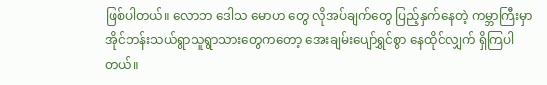ဖြစ်ပါတယ်။ လောဘ ဒေါသ မောဟ တွေ လိုအပ်ချက်တွေ ပြည့်နှက်နေတဲ့ ကမ္ဘာကြီးမှာ အိုင်ဘန်းသယ်ရွာသူရွာသားတွေကတော့ အေးချမ်းပျော်ရွှင်စွာ နေထိုင်လျှက် ရှိကြပါတယ်။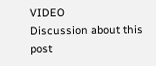VIDEO
Discussion about this post